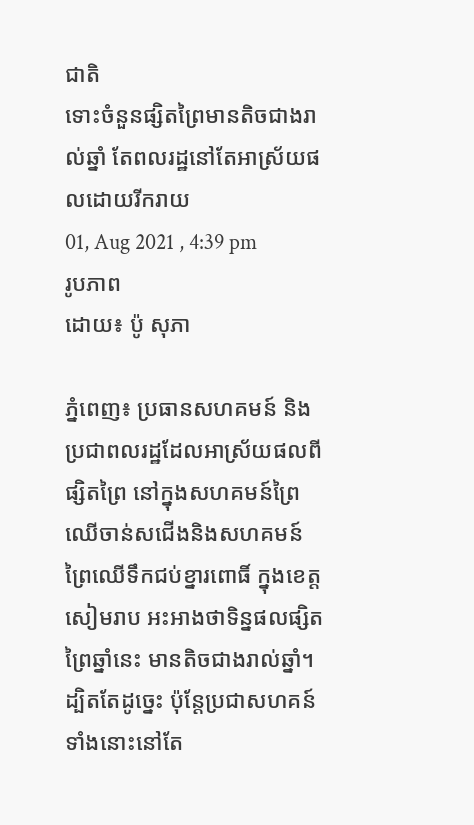ជាតិ
ទោះចំនួនផ្សិតព្រៃមានតិចជាងរាល់ឆ្នាំ តែពលរដ្ឋនៅតែអាស្រ័យផលដោយរីករាយ
01, Aug 2021 , 4:39 pm
រូបភាព
ដោយ៖ ប៉ូ សុភា

ភ្នំពេញ៖ ប្រធានសហគមន៍ និងប្រជាពលរដ្ឋដែលអាស្រ័យផលពីផ្សិតព្រៃ នៅក្នុងសហគមន៍ព្រៃឈើចាន់សជើងនិងសហគមន៍ព្រៃឈើទឹកជប់ខ្នារពោធិ៍ ក្នុងខេត្តសៀមរាប អះអាងថាទិន្នផលផ្សិតព្រៃឆ្នាំនេះ មានតិចជាងរាល់ឆ្នាំ។ ដ្បិតតែដូច្នេះ ប៉ុន្តែប្រជាសហគន៍ទាំងនោះនៅតែ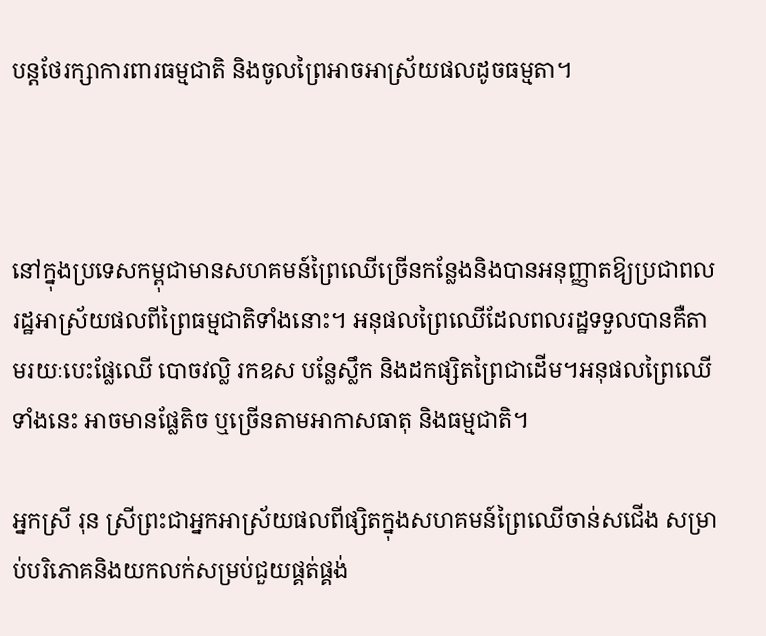បន្ដថែរក្សាការពារធម្មជាតិ និងចូលព្រៃអាចអាស្រ័យផលដូចធម្មតា។



នៅក្នុងប្រទេសកម្ពុជាមានសហគមន៍ព្រៃឈើច្រើនកន្លែងនិងបានអនុញ្ញាតឱ្យប្រជាពលរដ្ឋអាស្រ័យផលពីព្រៃធម្មជាតិទាំងនោះ។ អនុផលព្រៃឈើដែលពលរដ្ឋទទួលបានគឺតាមរយៈបេះផ្លែឈើ បោចវល្លិ រកឧស បន្លែស្លឹក និងដកផ្សិតព្រៃជាដើម។អនុផលព្រៃឈើទាំងនេះ អាចមានផ្លែតិច ឬច្រើនតាមអាកាសធាតុ និងធម្មជាតិ។

អ្នកស្រី រុន ស្រីព្រះជាអ្នកអាស្រ័យផលពីផ្សិតក្នុងសហគមន៍ព្រៃឈើចាន់សជើង សម្រាប់បរិភោគនិងយកលក់សម្រប់ជួយផ្គត់ផ្គង់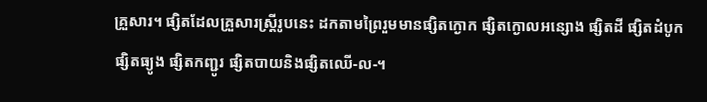គ្រួសារ។ ផ្សិតដែលគ្រួសារស្រ្តីរូបនេះ ដកតាមព្រៃរួមមានផ្សិតក្ងោក ផ្សិតក្ងោលអន្សោង ផ្សិតដី ផ្សិតដំបូក ផ្សិតធ្យូង ផ្សិតកញ្ជូរ ផ្សិតបាយនិងផ្សិតឈើ-ល-។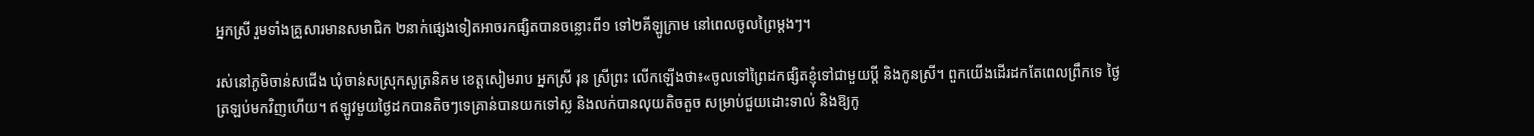អ្នកស្រី រួមទាំងគ្រួសារមានសមាជិក ២នាក់ផ្សេងទៀតអាចរកផ្សិតបានចន្លោះពី១ ទៅ២គីឡូកា្រម នៅពេលចូលព្រៃម្ដងៗ។

រស់នៅភូមិចាន់សជើង ឃុំចាន់សស្រុកសូត្រនិគម ខេត្តសៀមរាប អ្នកស្រី រុន ស្រីព្រះ លើកឡើងថា៖«ចូលទៅព្រៃដកផ្សិតខ្ញុំទៅជាមួយប្តី និងកូនស្រី។ ពួកយើងដើរដកតែពេលព្រឹកទេ ថ្ងៃត្រឡប់មកវិញហើយ។ ឥឡូវមួយថ្ងៃដកបានតិចៗទេគ្រាន់បានយកទៅស្ល និងលក់បានលុយតិចតួច សម្រាប់ជួយដោះទាល់ និងឱ្យកូ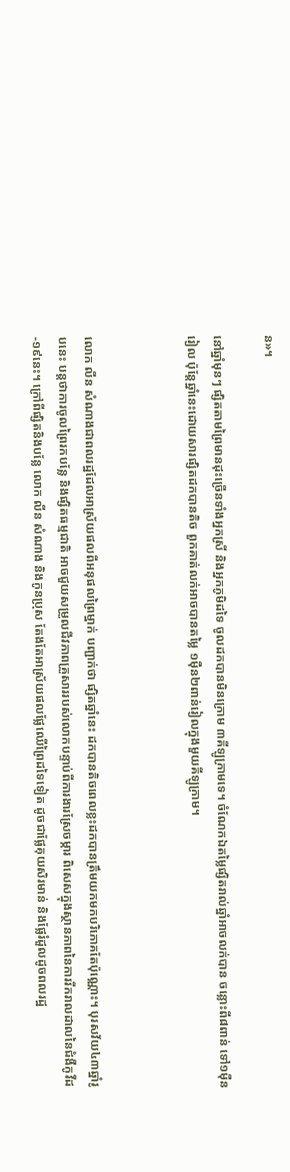ន»។

នៅឆ្នាំមុនៗ ផ្សិតតាមព្រៃមានដុះច្រើនទាំងអ្នកស្រី និងអ្នកភូមិដទៃ ចូលដកបានមិនក្រោម ៣គីឡូក្រាមទេ។ ចំណែកឯតម្លៃផ្សិតរាល់ឆ្នាំអាចលក់បាន ចន្លោះពី៨ពាន់ ទៅ១ម៉ឺនរៀល ប៉ុន្តែឆ្នាំនេះដោយសារផ្សិតដកបានតិច ពួកគាត់លក់អាចបានតម្លៃ ១ម៉ឺន២ពាន់រៀលក្នុងមួយគីឡូក្រាម។



លោក លីន សំណាងជាពលរដ្ឋដែលអាស្រ័យផលពីអនុផលព្រៃម្នាក់ បញ្ជាក់ថា ផ្សិតឆ្នាំនេះ ដកបានតិចពេលខ្លះដកបានត្រឹមយកមកបរិភោគតែប៉ុណ្ណោះ។ បុរសវ័យ៤៣ឆ្នាំរូបនេះ បន្តថាការចូលព្រៃរកបន្លែ និងផ្សិតធម្មជាតិ អាចជួយសម្រួលជីវភាពគ្រួសាររបស់លោកបន្ទាប់ពីការងារស្រែចម្ការ ពិសេសក្នុងស្ថានភាពនៃការរីករាលដាលនៃជំងឺកូវីដ-១៩នេះ។ ក្រៅពីផ្សិតនិងបន្លែ លោក លីន សំណាង និងកូនប្រុស តែងតែអាស្រ័យផលផ្លែឈើព្រៃដទៃទៀត ដូចជាផ្លែគុយសិរមាន់ និងផ្លែរំដួលដូចពលរដ្ឋ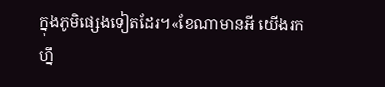ក្នុងភូមិផ្សេងទៀតដែរ។«ខែណាមានអី យើងរកហ្នឹ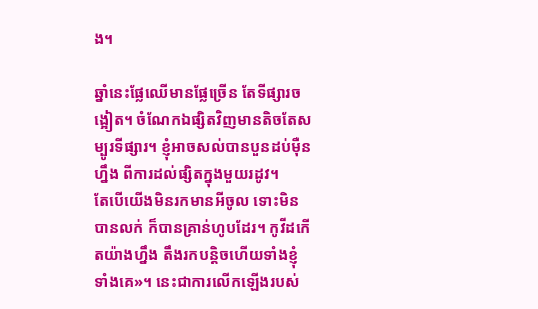ង។

ឆ្នាំនេះផ្លែឈើមានផ្លែច្រើន តែទីផ្សារចង្អៀត។ ចំណែកឯផ្សិតវិញមានតិចតែសម្បូរទីផ្សារ។ ខ្ញុំអាចសល់បានបួនដប់ម៉ឺនហ្នឹង ពីការដល់ផ្សិតក្នុងមួយរដូវ។
តែបើយើងមិនរកមានអីចូល ទោះមិនបានលក់ ក៏បានគ្រាន់ហូបដែរ។ កូវីដកើតយ៉ាងហ្នឹង តឹងរកបន្តិចហើយទាំងខ្ញុំទាំងគេ»។ នេះជាការលើកឡើងរបស់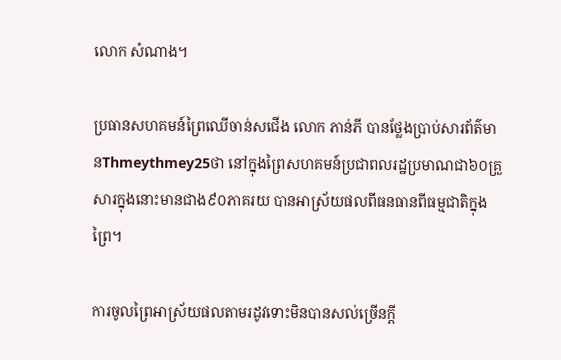លោក សំណាង។

ប្រធានសហគមន៍ព្រៃឈើចាន់សជើង លោក ភាន់ភី បានថ្លែងប្រាប់សារព័ត៌មានThmeythmey25ថា នៅក្នុងព្រៃសហគមន៍ប្រជាពលរដ្ឋប្រមាណជា៦០គ្រួសារក្នុងនោះមានជាង៩០ភាគរយ បានអាស្រ័យផលពីធនធានពីធម្មជាតិក្នុងព្រៃ។

ការចូលព្រៃអាស្រ័យផលតាមរដូវទោះមិនបានសល់ច្រើនក្តី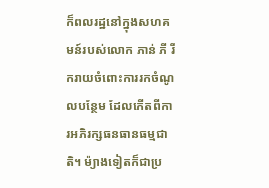ក៏ពលរដ្ឋនៅក្នុងសហគមន៍របស់លោក ភាន់ ភី រីករាយចំពោះការរកចំណូលបន្ថែម ដែលកើតពីការអភិរក្សធនធានធម្មជាតិ។ ម៉្យាងទៀតក៏ជាប្រ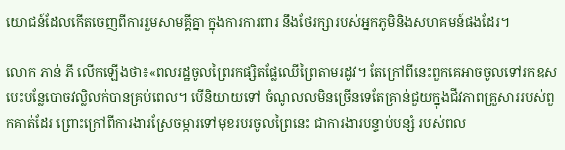យោជន៍ដែលកើតចេញពីការរួមសាមគ្គីគ្នា ក្នុងការការពារ នឹងថែរក្សារបស់អ្នកភូមិនិងសហគមន៍ផងដែរ។

លោក ភាន់ ភី លើកឡើងថា៖«ពលរដ្ឋចូលព្រៃរកផ្សិតផ្លែឈើព្រៃតាមរដូវ។ តែក្រៅពីនេះពួកគេអាចចូលទៅរកឧស បេះបន្លែបោចវល្លិលក់បានគ្រប់ពេល។ បើនិយាយទៅ ចំណូលលមិនច្រើនទេតែគ្រាន់ជួយក្នុងជីវភាពគ្រួសាររបស់ពួកគាត់ដែរ ព្រោះក្រៅពីការងារស្រែចម្ការទៅមុខរបរចូលព្រៃនេះ ជាការងារបន្ទាប់បន្សំ របស់ពល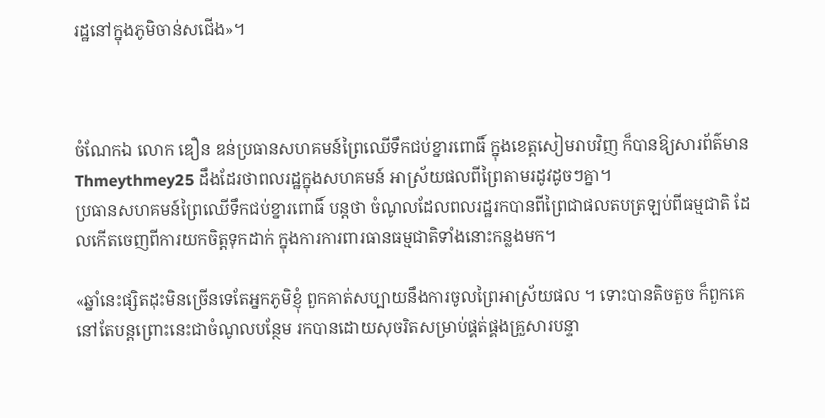រដ្ឋនៅក្នុងភូមិចាន់សជើង»។



ចំណែកឯ លោក ឌឿន ឌន់ប្រធានសហគមន៍ព្រៃឈើទឹកជប់ខ្នារពោធិ៍ ក្នុងខេត្តសៀមរាបវិញ ក៏បានឱ្យសារព័ត៌មាន Thmeythmey25 ដឹងដែរថាពលរដ្ឋក្នុងសហគមន៍ អាស្រ័យផលពីព្រៃតាមរដូវដូចៗគ្នា។
ប្រធានសហគមន៍ព្រៃឈើទឹកជប់ខ្នារពោធិ៍ បន្តថា ចំណូលដែលពលរដ្ឋរកបានពីព្រៃជាផលតបត្រឡប់ពីធម្មជាតិ ដែលកើតចេញពីការយកចិត្តទុកដាក់ ក្នុងការការពារធានធម្មជាតិទាំងនោះកន្លងមក។

«ឆ្នាំនេះផ្សិតដុះមិនច្រើនទេតែអ្នកភូមិខ្ញុំ ពួកគាត់សប្បាយនឹងការចូលព្រៃអាស្រ័យផល ។ ទោះបានតិចតួច ក៏ពួកគេនៅតែបន្ដព្រោះនេះជាចំណូលបន្ថែម រកបានដោយសុចរិតសម្រាប់ផ្គត់ផ្គងគ្រួសារបន្ទា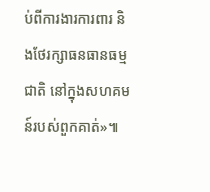ប់ពីការងារការពារ និងថែរក្សាធនធានធម្មជាតិ នៅក្នុងសហគមន៍របស់ពួកគាត់»៕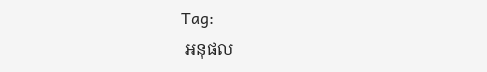Tag:
 អនុផល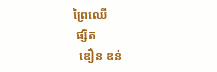ព្រៃឈើ
 ផ្សិត
  ឌឿន ឌន់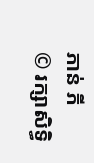ភាន់ ភី
© រក្សាសិទ្ធិ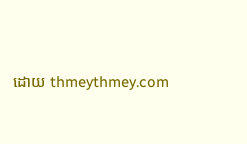ដោយ thmeythmey.com